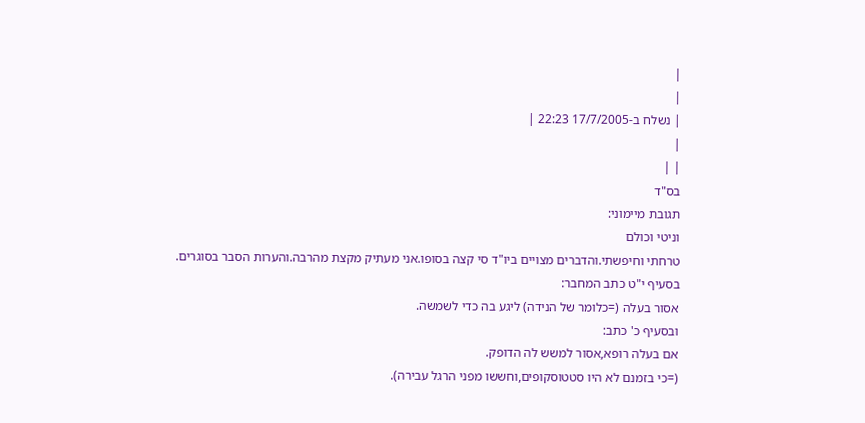|
|
| נשלח ב-17/7/2005 22:23 |
|
| |
בס"ד
תגובת מיימוני:
וניטי וכולם
טרחתי וחיפשתי.והדברים מצויים ביו"ד סי קצה בסופו.אני מעתיק מקצת מהרבה.והערות הסבר בסוגרים.
בסעיף י"ט כתב המחבר:
אסור בעלה (=כלומר של הנידה) ליגע בה כדי לשמשה.
ובסעיף כ' כתב:
אם בעלה רופא,אסור למשש לה הדופק.
(=כי בזמנם לא היו סטטוסקופים,וחששו מפני הרגל עבירה).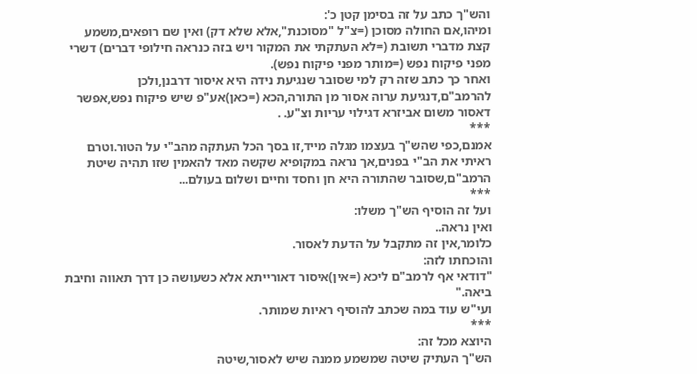והש"ך כתב על זה בסימן קטן כ':
ומיהו,אם החולה מסוכן (=צ"ל "מסוכנת",אלא שלא דק) ואין שם רופאים,משמע קצת מדברי תשובת (=לא העתקתי את המקור ויש בזה כנראה חילופי דברים) דשרי מפני פיקוח נפש (=מותר מפני פיקוח נפש).
ואחר כך כתב שזה רק למי שסובר שנגיעת נידה היא איסור דרבנן,ולכן להרמב"ם,דנגיעת ערוה אסור מן התורה,הכא (=כאן)אע"פ שיש פיקוח נפש,אפשר דאסור משום אביזרא דגילוי עריות וצ"ע. .
***
אמנם,כפי שהש"ך בעצמו מגלה מייד,זו בסך הכל העתקה מהב"י על הטור.וטרם ראיתי את הב"י בפנים,אך נראה במקופיא שקשה מאד להאמין שזו תהיה שיטת הרמב"ם,שסובר שהתורה היא חן וחסד וחיים ושלום בעולם...
***
ועל זה הוסיף הש"ך משלו:
ואין נראה..
כלומר,אין זה מתקבל על הדעת לאסור.
והוכחתו לזה:
"דודאי אף לרמב"ם ליכא (=אין)איסור דאורייתא אלא כשעושה כן דרך תאווה וחיבת ביאה."
ועי"ש עוד במה שכתב להוסיף ראיות שמותר.
***
היוצא מכל זה:
הש"ך העתיק שיטה שמשמע ממנה שיש לאסור,שיטה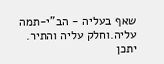שאף בעליה - הב"י-תמה עליה.וחלק עליה והתיר.
יתכן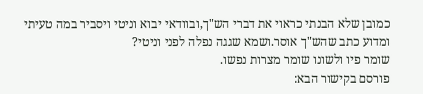כמובן שלא הבנתי כראוי את דברי הש"ך,ובוודאי יבוא וניטי ויסביר במה טעיתי ומדוע כתב שהש"ך אוסר.ושמא שגגה נפלה לפני וניטי?
שומר פיו ולשונו שומר מצרות נפשו.
פורסם בקישור הבא: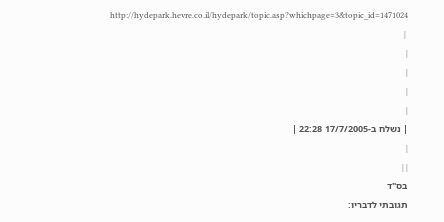http://hydepark.hevre.co.il/hydepark/topic.asp?whichpage=3&topic_id=1471024
 |
|
|
|
|
| נשלח ב-17/7/2005 22:28 |
|
| |
בס"ד
תגובתי לדבריו: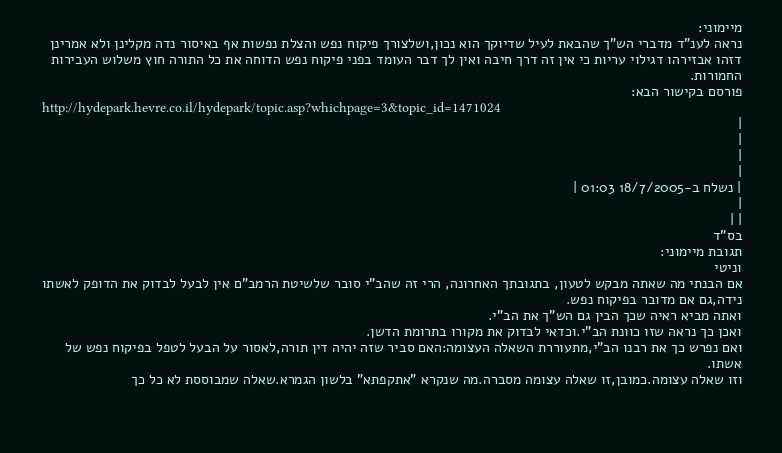מיימוני:
נראה לענ"ד מדברי הש"ך שהבאת לעיל שדיוקך הוא נכון,ושלצורך פיקוח נפש והצלת נפשות אף באיסור נדה מקלינן ולא אמרינן דזהו אבזירהו דגילוי עריות כי אין זה דרך חיבה ואין לך דבר העומד בפני פיקוח נפש הדוחה את כל התורה חוץ משלוש העבירות החמורות.
פורסם בקישור הבא:
http://hydepark.hevre.co.il/hydepark/topic.asp?whichpage=3&topic_id=1471024
|
|
|
|
| נשלח ב-18/7/2005 01:03 |
|
| |
בס"ד
תגובת מיימוני:
וניטי
אם הבנתי מה שאתה מבקש לטעון, בתגובתך האחרונה, הרי זה שהב"י סובר שלשיטת הרמב"ם אין לבעל לבדוק את הדופק לאשתו נידה,גם אם מדובר בפיקוח נפש.
ואתה מביא ראיה שכך הבין גם הש"ך את הב"י.
ואכן כך נראה שזו כוונת הב"י.וכדאי לבדוק את מקורו בתרומת הדשן.
ואם נפרש כך את רבנו הב"י,מתעוררת השאלה העצומה:האם סביר שזה יהיה דין תורה,לאסור על הבעל לטפל בפיקוח נפש של אשתו.
וזו שאלה עצומה.כמובן,זו שאלה עצומה מסברה.מה שנקרא "אתקפתא" בלשון הגמרא.שאלה שמבוססת לא כל כך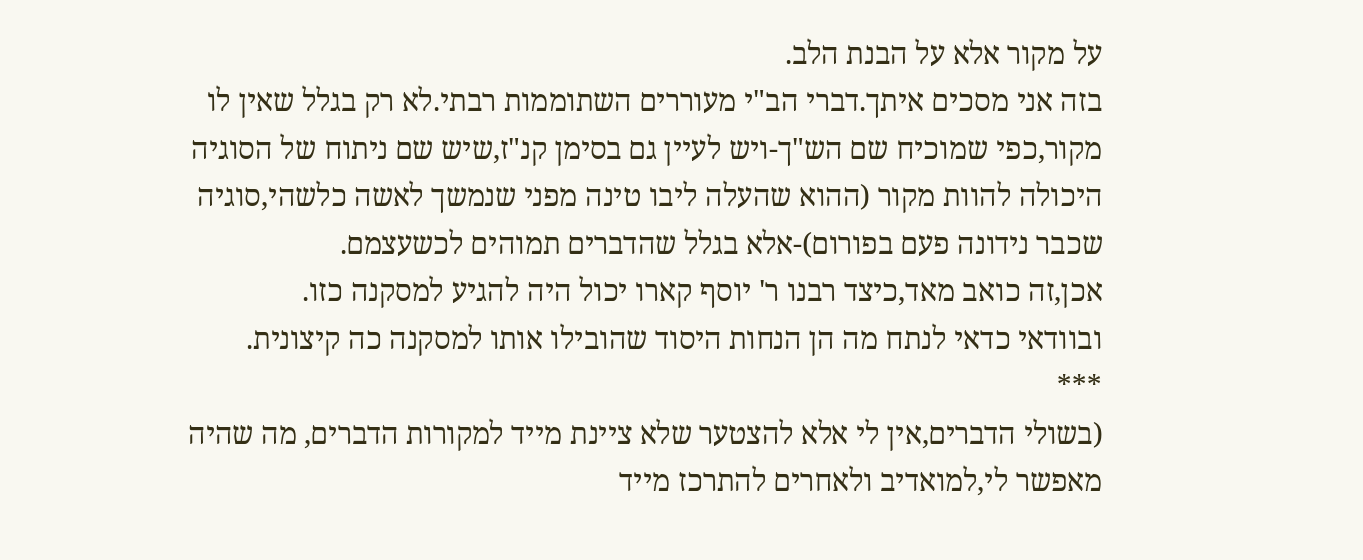על מקור אלא על הבנת הלב.
בזה אני מסכים איתך.דברי הב"י מעוררים השתוממות רבתי.לא רק בגלל שאין לו מקור,כפי שמוכיח שם הש"ך-ויש לעיין גם בסימן קנ"ז,שיש שם ניתוח של הסוגיה היכולה להוות מקור (ההוא שהעלה ליבו טינה מפני שנמשך לאשה כלשהי,סוגיה שכבר נידונה פעם בפורום)-אלא בגלל שהדברים תמוהים לכשעצמם.
אכן,זה כואב מאד,כיצד רבנו ר' יוסף קארו יכול היה להגיע למסקנה כזו.
ובוודאי כדאי לנתח מה הן הנחות היסוד שהובילו אותו למסקנה כה קיצונית.
***
(בשולי הדברים,אין לי אלא להצטער שלא ציינת מייד למקורות הדברים, מה שהיה מאפשר לי,למואדיב ולאחרים להתרכז מייד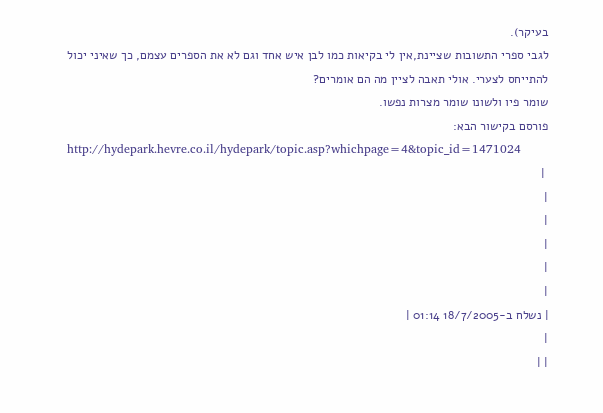בעיקר).
לגבי ספרי התשובות שציינת,אין לי בקיאות כמו לבן איש אחד וגם לא את הספרים עצמם, כך שאיני יכול להתייחס לצערי. אולי תאבה לציין מה הם אומרים?
שומר פיו ולשונו שומר מצרות נפשו.
פורסם בקישור הבא:
http://hydepark.hevre.co.il/hydepark/topic.asp?whichpage=4&topic_id=1471024
 |
|
|
|
|
|
| נשלח ב-18/7/2005 01:14 |
|
| |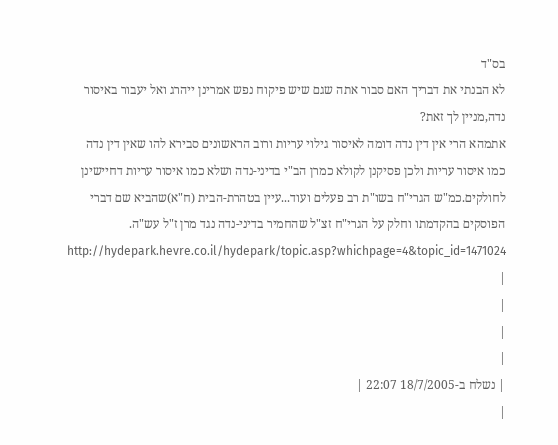בס"ד
לא הבנתי את דבריך האם סבור אתה שגם שיש פיקוח נפש אמרינן ייהרג ואל יעבור באיסור נדה,מניין לך זאת?
אתמהא הרי אין דין נדה דומה לאיסור גילוי עריות ורוב הראשונים סבירא להו שאין דין נדה כמו איסור עריות ולכן פסיקנן לקולא כמרן הב"י בדיני-נדה ושלא כמו איסור עריות דחיישינן לחולקים.כמ"ש הגרי"ח בשו"ת רב פעלים ועוד...עיין בטהרת-הבית (ח"א)שהביא שם דברי הפוסקים בהקדמתו וחלק על הגרי"ח זצ"ל שהחמיר בדיני-נדה נגד מרן ז"ל עש"ה.
http://hydepark.hevre.co.il/hydepark/topic.asp?whichpage=4&topic_id=1471024
|
|
|
|
| נשלח ב-18/7/2005 22:07 |
|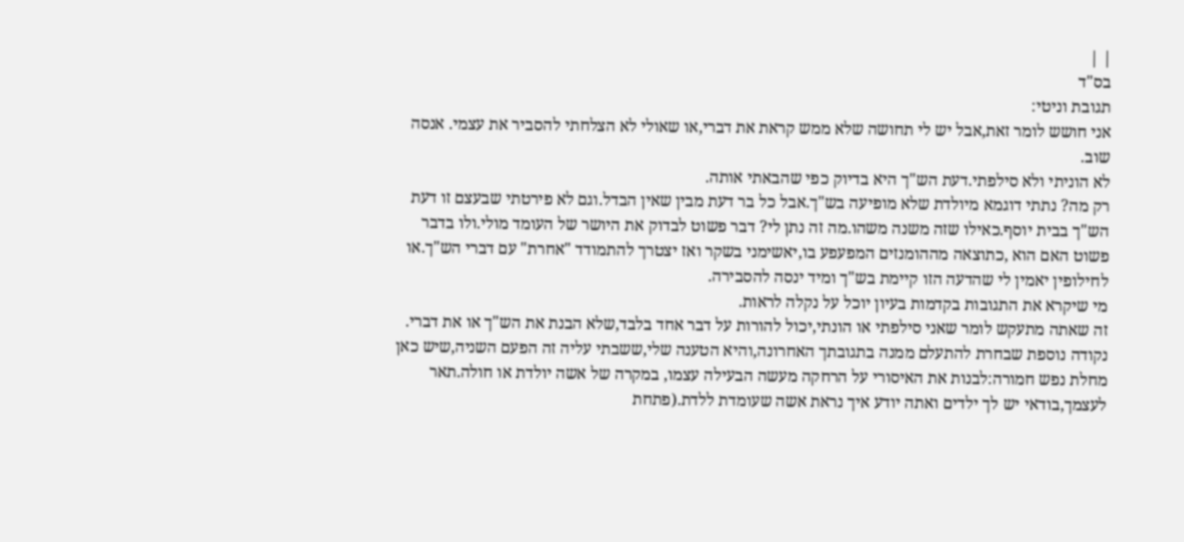| |
בס"ד
תגובת וניטי:
אני חושש לומר זאת,אבל יש לי תחושה שלא ממש קראת את דברי,או שאולי לא הצלחתי להסביר את עצמי. אנסה שוב.
לא הוניתי ולא סילפתי.דעת הש"ך היא בדיוק כפי שהבאתי אותה.
רק מה? נתתי דוגמא מיולדת שלא מופיעה בש"ך.אבל כל בר דעת מבין שאין הבדל.וגם לא פירטתי שבעצם זו דעת הש"ך בבית יוסף.כאילו שזה משנה משהו.מה זה נתן לי? דבר פשוט לבדוק את היושר של העומד מולי.ולו בדבר פשוט האם הוא ,כתוצאה מההומנזים המפעפע בו,יאשימני בשקר ואז יצטרך להתמודד "אחרת" עם דברי הש"ך.או לחילופין יאמין לי שהדעה הזו קיימת בש"ך ומיד ינסה להסבירה.
מי שיקרא את התגובות בקדמות בעיון יוכל על נקלה לראות.
זה שאתה מתעקש לומר שאני סילפתי או הונתי,יכול להורות על דבר אחד בלבד,שלא הבנת את הש"ך או את דברי.
נקודה נוספת שבחרת להתעלם ממנה בתגובתך האחרונה,והיא הטענה שלי,ששבתי עליה זה הפעם השניה,שיש כאן מחלת נפש חמורה:לבנות את האיסורי על הרחקה מעשה הבעילה עצמו, במקרה של אשה יולדת או חולה.תאר לעצמך,בודאי יש לך ילדים ואתה יודע איך נראת אשה שעומדת ללדת.(פתחת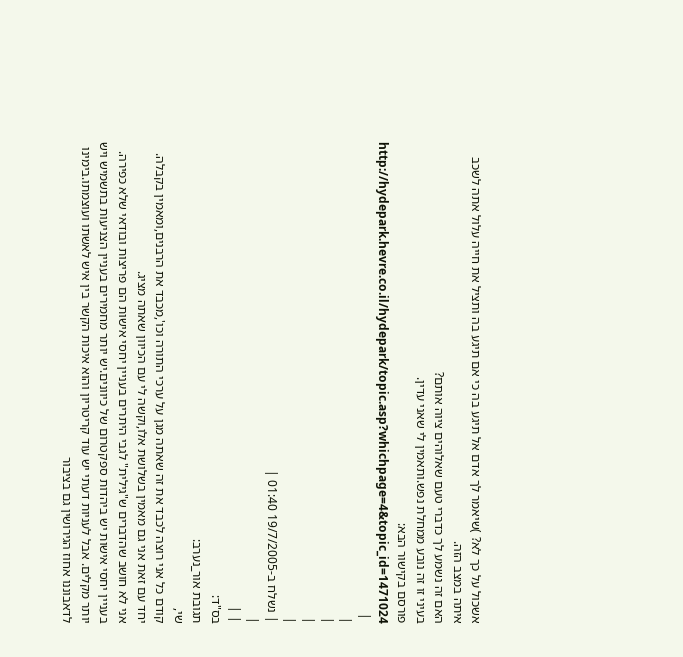אשכול על כך לא? )שיאמר לך אדם אל תיגע בה כי אם תיגע בה ותציל את חייה עלול אתה לשכב איתה במצב הזה.
האם זה נשמע לך כדברי טעם שאלוהים ציוה אותם?
בעיני זו זה נובע ממחלת נפש.ותאמין לי שאני עדין.
פורסם בקישור הבא:
http://hydepark.hevre.co.il/hydepark/topic.asp?whichpage=4&topic_id=1471024
 |
|
|
|
|
| נשלח ב-19/7/2005 01:40 |
|
| |
בס"ד:
תגובת אור_נערב:
שי,
קודם כל אני רוצה לכבד את זה שאתה מגן על ערכי התורה וכו',מכבד את הרבנים,ומאמין בקבלה. יחד עם זאת אני גם מאמין בשלושת אלו,וקשה לי עם הכיוון שאתה מציג.
אני לא חושב שהדברים ש"גילית" לגבי היתרים בעניין יחסי אישות הם פריצות ובודאי שלא כפירה.
בעניין יחסי אישות יש ביהדות ספקטרום של כיוונים.יש יותר מחמירים בעניין הצניעות בתשמיש ויש יותר מקלים. אבל לעניות דעתי יש עוד קריטריון והוא איכות הקשר בין איש לאשתו ועוצמתו.בימינו לדאבוננו אחוז הגירושין גם בציבור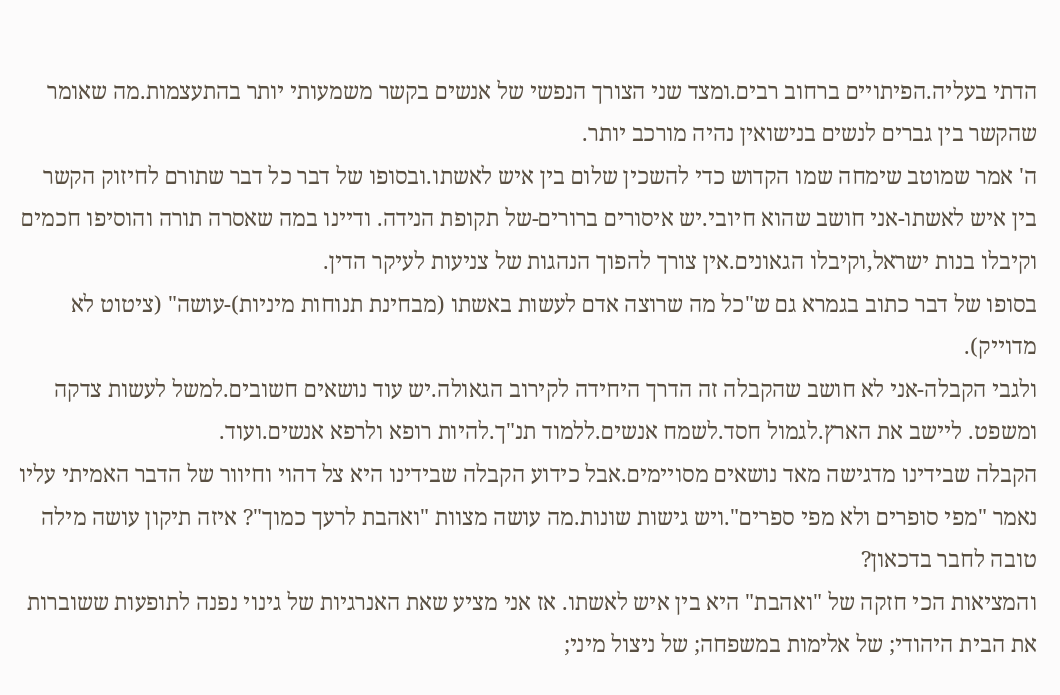הדתי בעליה.הפיתויים ברחוב רבים.ומצד שני הצורך הנפשי של אנשים בקשר משמעותי יותר בהתעצמות.מה שאומר שהקשר בין גברים לנשים בנישואין נהיה מורכב יותר.
ה' אמר שמוטב שימחה שמו הקדוש כדי להשכין שלום בין איש לאשתו.ובסופו של דבר כל דבר שתורם לחיזוק הקשר בין איש לאשתו-אני חושב שהוא חיובי.יש איסורים ברורים-של תקופת הנידה. ודיינו במה שאסרה תורה והוסיפו חכמים וקיבלו בנות ישראל,וקיבלו הגאונים.אין צורך להפוך הנהגות של צניעות לעיקר הדין.
בסופו של דבר כתוב בגמרא גם ש"כל מה שרוצה אדם לעשות באשתו (מבחינת תנוחות מיניות)-עושה" (ציטוט לא מדוייק).
ולגבי הקבלה-אני לא חושב שהקבלה זה הדרך היחידה לקירוב הגאולה.יש עוד נושאים חשובים.למשל לעשות צדקה ומשפט. ליישב את הארץ.לגמול חסד.לשמח אנשים.ללמוד תנ"ך.להיות רופא ולרפא אנשים.ועוד.
הקבלה שבידינו מדגישה מאד נושאים מסויימים.אבל כידוע הקבלה שבידינו היא צל דהוי וחיוור של הדבר האמיתי עליו נאמר "מפי סופרים ולא מפי ספרים".ויש גישות שונות.מה עושה מצוות "ואהבת לרעך כמוך"? איזה תיקון עושה מילה טובה לחבר בדכאון?
והמציאות הכי חזקה של "ואהבת" היא בין איש לאשתו. אז אני מציע שאת האנרגיות של גינוי נפנה לתופעות ששוברות את הבית היהודי; של אלימות במשפחה; של ניצול מיני;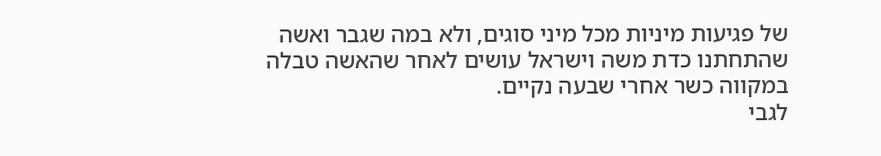של פגיעות מיניות מכל מיני סוגים, ולא במה שגבר ואשה שהתחתנו כדת משה וישראל עושים לאחר שהאשה טבלה במקווה כשר אחרי שבעה נקיים.
לגבי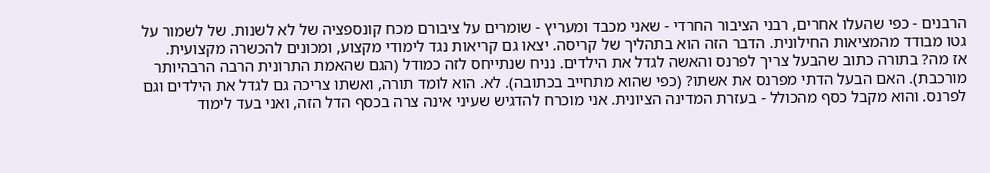הרבנים - כפי שהעלו אחרים, רבני הציבור החרדי - שאני מכבד ומעריץ - שומרים על ציבורם מכח קונספציה של לא לשנות. של לשמור על גטו מבודד מהמציאות החילונית. הדבר הזה הוא בתהליך של קריסה. יצאו גם קריאות נגד לימודי מקצוע, ומכונים להכשרה מקצועית.
אז מה? בתורה כתוב שהבעל צריך לפרנס והאשה לגדל את הילדים. נניח שנתייחס לזה כמודל (הגם שהאמת התרונית הרבה הרבהיותר מורכבת). האם הבעל הדתי מפרנס את אשתו? (כפי שהוא מתחייב בכתובה). לא. הוא לומד תורה, ואשתו צריכה גם לגדל את הילדים וגם לפרנס. והוא מקבל כסף מהכולל - בעזרת המדינה הציונית. אני מוכרח להדגיש שעיני אינה צרה בכסף הדל הזה, ואני בעד לימוד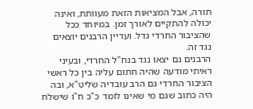תורה, אבל המציאות הזאת מעוותת, ואינה יכולה להתקיים לאורך זמן. במיוחד ככל שהציבור החרדי גדל. ועדיין הרבנים יוצאים נגד זה.
הרבנים גם יצאו נגד בנח"ל החרדי, ובעיני ראיתי מודעה שהיה חתום עליה בין כל ראשי הציבור החרדי גם הרב עובדיה שליט"א, ובה היה כתוב שגם מי שאינו לומד כ"כ ח"ו שישלח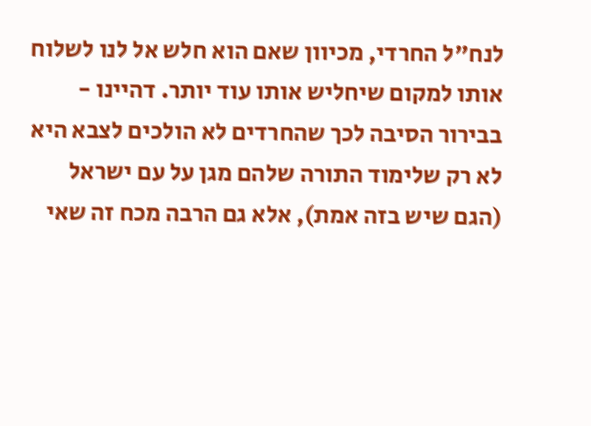לנח"ל החרדי, מכיוון שאם הוא חלש אל לנו לשלוח אותו למקום שיחליש אותו עוד יותר. דהיינו - בבירור הסיבה לכך שהחרדים לא הולכים לצבא היא לא רק שלימוד התורה שלהם מגן על עם ישראל (הגם שיש בזה אמת), אלא גם הרבה מכח זה שאי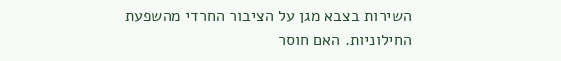השירות בצבא מגן על הציבור החרדי מהשפעת החילוניות. האם חוסר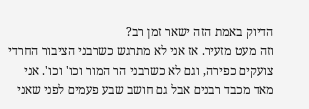הדיוק באמת הזה ישאר זמן רב?
וזה מעט מזעיר. אז אני לא מתרגש כשרבני הציבור החרדי צועקים כפירה, וגם לא כשרבני הר המור וכו' וכו'. אני מאד מכבד רבנים אבל גם חושב שבע פעמים לפני שאני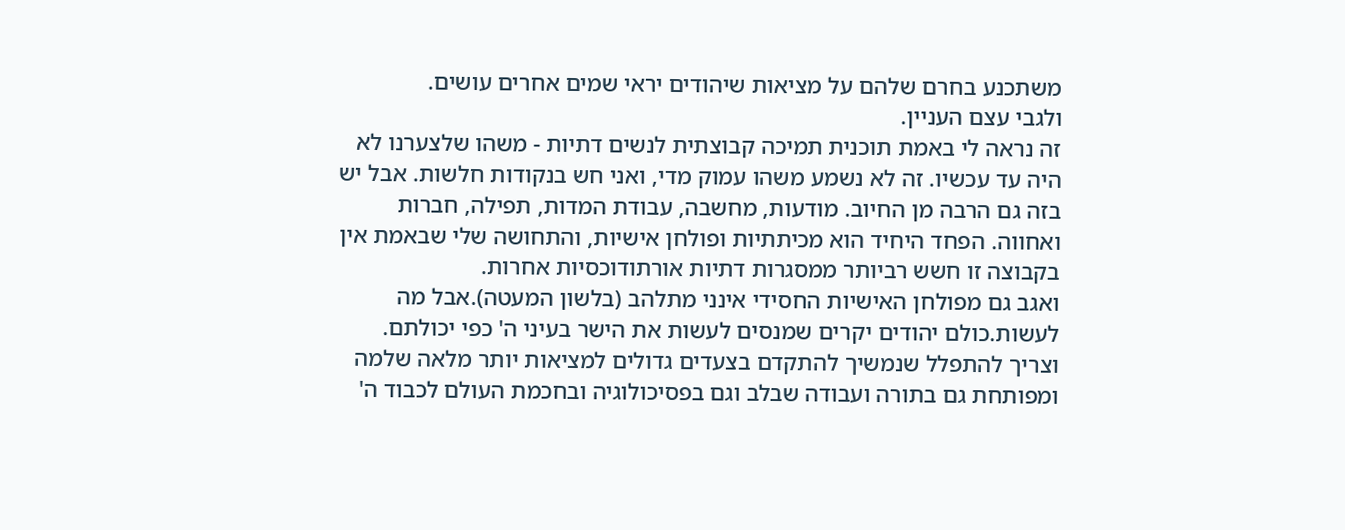משתכנע בחרם שלהם על מציאות שיהודים יראי שמים אחרים עושים.
ולגבי עצם העניין.
זה נראה לי באמת תוכנית תמיכה קבוצתית לנשים דתיות - משהו שלצערנו לא היה עד עכשיו. זה לא נשמע משהו עמוק מדי, ואני חש בנקודות חלשות. אבל יש בזה גם הרבה מן החיוב. מודעות, מחשבה, עבודת המדות, תפילה, חברות ואחווה. הפחד היחיד הוא מכיתתיות ופולחן אישיות, והתחושה שלי שבאמת אין בקבוצה זו חשש רביותר ממסגרות דתיות אורתודוכסיות אחרות.
ואגב גם מפולחן האישיות החסידי אינני מתלהב (בלשון המעטה).אבל מה לעשות.כולם יהודים יקרים שמנסים לעשות את הישר בעיני ה' כפי יכולתם.
וצריך להתפלל שנמשיך להתקדם בצעדים גדולים למציאות יותר מלאה שלמה ומפותחת גם בתורה ועבודה שבלב וגם בפסיכולוגיה ובחכמת העולם לכבוד ה'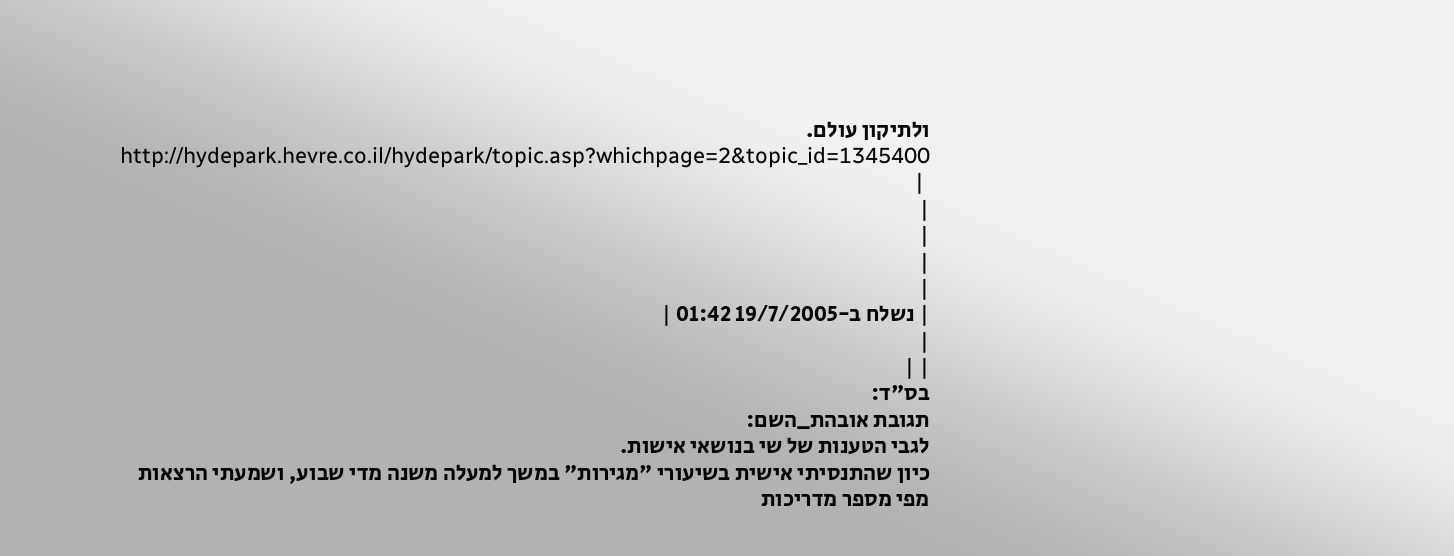ולתיקון עולם.
http://hydepark.hevre.co.il/hydepark/topic.asp?whichpage=2&topic_id=1345400
 |
|
|
|
|
| נשלח ב-19/7/2005 01:42 |
|
| |
בס"ד:
תגובת אובהת_השם:
לגבי הטענות של שי בנושאי אישות.
כיון שהתנסיתי אישית בשיעורי "מגירות" במשך למעלה משנה מדי שבוע, ושמעתי הרצאות מפי מספר מדריכות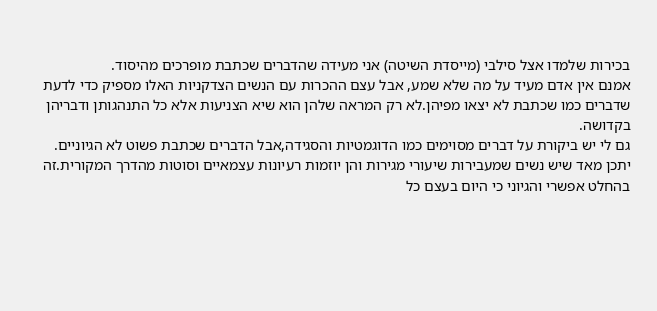בכירות שלמדו אצל סילבי (מייסדת השיטה) אני מעידה שהדברים שכתבת מופרכים מהיסוד.
אמנם אין אדם מעיד על מה שלא שמע, אבל עצם ההכרות עם הנשים הצדקניות האלו מספיק כדי לדעת שדברים כמו שכתבת לא יצאו מפיהן.לא רק המראה שלהן הוא שיא הצניעות אלא כל התנהגותן ודבריהן בקדושה.
גם לי יש ביקורת על דברים מסוימים כמו הדוגמטיות והסגידה,אבל הדברים שכתבת פשוט לא הגיוניים.
יתכן מאד שיש נשים שמעבירות שיעורי מגירות והן יוזמות רעיונות עצמאיים וסוטות מהדרך המקורית.זה בהחלט אפשרי והגיוני כי היום בעצם כל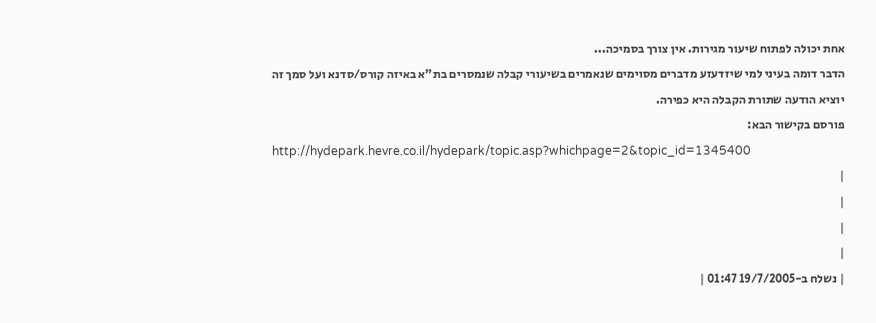אחת יכולה לפתוח שיעור מגירות. אין צורך בסמיכה...
הדבר דומה בעיני למי שיזדעזע מדברים מסוימים שנאמרים בשיעורי קבלה שנמסרים בת"א באיזה קורס/סדנא ועל סמך זה יוציא הודעה שתורת הקבלה היא כפירה.
פורסם בקישור הבא:
http://hydepark.hevre.co.il/hydepark/topic.asp?whichpage=2&topic_id=1345400
|
|
|
|
| נשלח ב-19/7/2005 01:47 |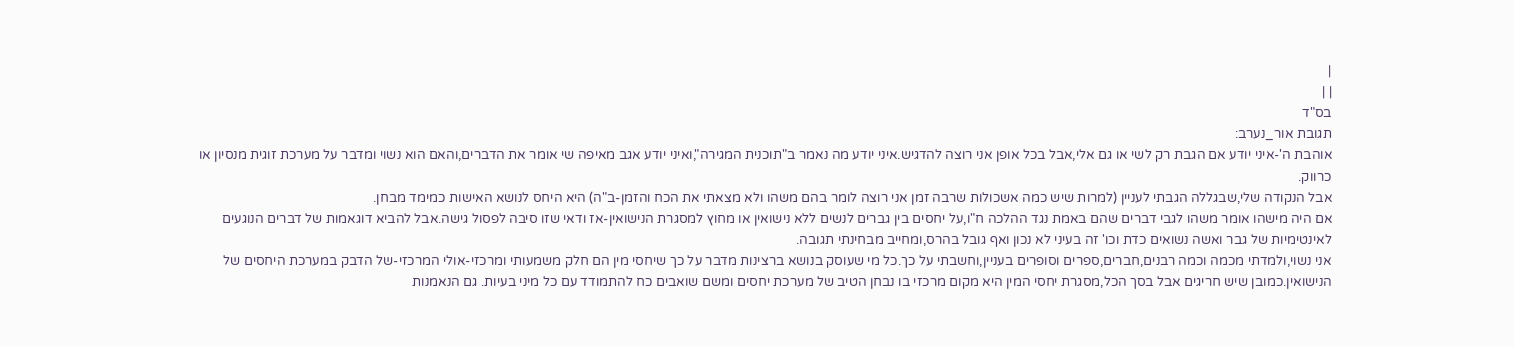|
| |
בס"ד
תגובת אור_נערב:
אוהבת ה'-איני יודע אם הגבת רק לשי או גם אלי,אבל בכל אופן אני רוצה להדגיש.איני יודע מה נאמר ב"תוכנית המגירה",ואיני יודע אגב מאיפה שי אומר את הדברים,והאם הוא נשוי ומדבר על מערכת זוגית מנסיון או כרווק.
אבל הנקודה שלי,שבגללה הגבתי לעניין (למרות שיש כמה אשכולות שרבה זמן אני רוצה לומר בהם משהו ולא מצאתי את הכח והזמן-ב"ה) היא היחס לנושא האישות כמימד מבחן.
אם היה מישהו אומר משהו לגבי דברים שהם באמת נגד ההלכה ח"ו,על יחסים בין גברים לנשים ללא נישואין או מחוץ למסגרת הנישואין-אז ודאי שזו סיבה לפסול גישה.אבל להביא דוגאמות של דברים הנוגעים לאינטימיות של גבר ואשה נשואים כדת וכו' זה בעיני לא נכון ואף גובל בהרס,ומחייב מבחינתי תגובה.
אני נשוי,ולמדתי מכמה וכמה רבנים,חברים,ספרים וסופרים בעניין,וחשבתי על כך.כל מי שעוסק בנושא ברצינות מדבר על כך שיחסי מין הם חלק משמעותי ומרכזי-אולי המרכזי-של הדבק במערכת היחסים של הנישואין.כמובן שיש חריגים אבל בסך הכל,מסגרת יחסי המין היא מקום מרכזי בו נבחן הטיב של מערכת יחסים ומשם שואבים כח להתמודד עם כל מיני בעיות. גם הנאמנות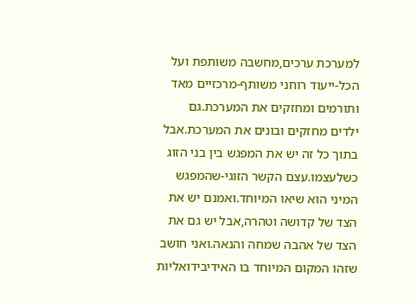למערכת ערכים,מחשבה משותפת ועל הכל-ייעוד רוחני משותף-מרכזיים מאד ותורמים ומחזקים את המערכת.גם ילדים מחזקים ובונים את המערכת.אבל בתוך כל זה יש את המפגש בין בני הזוג כשלעצמו.עצם הקשר הזוגי-שהמפגש המיני הוא שיאו המיוחד.ואמנם יש את הצד של קדושה וטהרה,אבל יש גם את הצד של אהבה שמחה והנאה.ואני חושב שזהו המקום המיוחד בו האידיבידואליות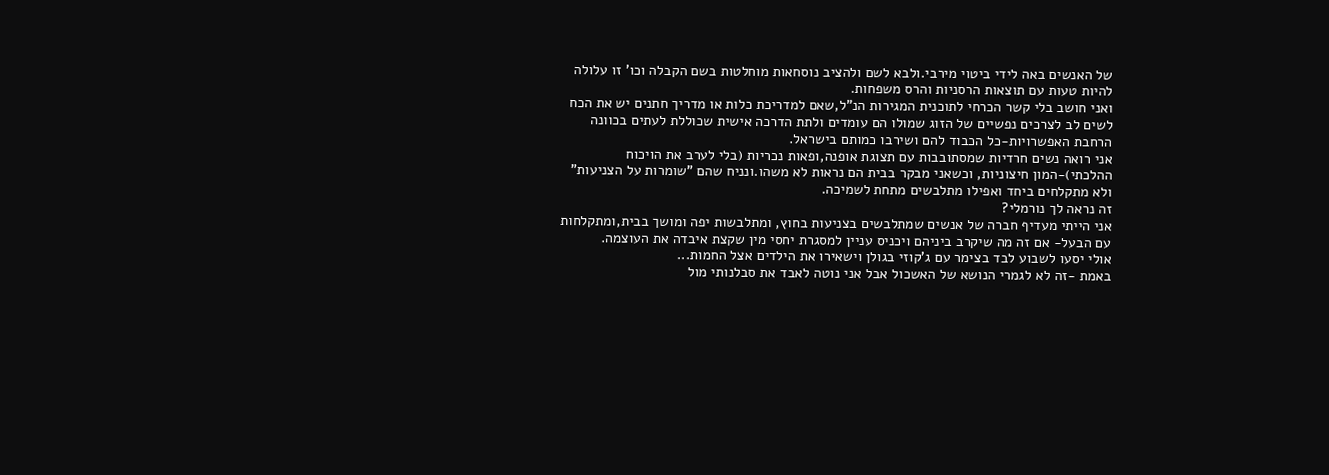של האנשים באה לידי ביטוי מירבי.ולבא לשם ולהציב נוסחאות מוחלטות בשם הקבלה וכו' זו עלולה להיות טעות עם תוצאות הרסניות והרס משפחות.
ואני חושב בלי קשר הכרחי לתוכנית המגירות הנ"ל,שאם למדריכת כלות או מדריך חתנים יש את הכח לשים לב לצרכים נפשיים של הזוג שמולו הם עומדים ולתת הדרכה אישית שכוללת לעתים בכוונה הרחבת האפשרויות-כל הכבוד להם ושירבו כמותם בישראל.
אני רואה נשים חרדיות שמסתובבות עם תצוגת אופנה,ופאות נכריות (בלי לערב את הויכוח ההלכתי)-המון חיצוניות, וכשאני מבקר בבית הם נראות לא משהו.ונניח שהם "שומרות על הצניעות" ולא מתקלחים ביחד ואפילו מתלבשים מתחת לשמיכה.
זה נראה לך נורמלי?
אני הייתי מעדיף חברה של אנשים שמתלבשים בצניעות בחוץ, ומתלבשות יפה ומושך בבית,ומתקלחות עם הבעל- אם זה מה שיקרב ביניהם ויכניס עניין למסגרת יחסי מין שקצת איבדה את העוצמה.
אולי יסעו לשבוע לבד בצימר עם ג'קוזי בגולן וישאירו את הילדים אצל החמות...
באמת -זה לא לגמרי הנושא של האשכול אבל אני נוטה לאבד את סבלנותי מול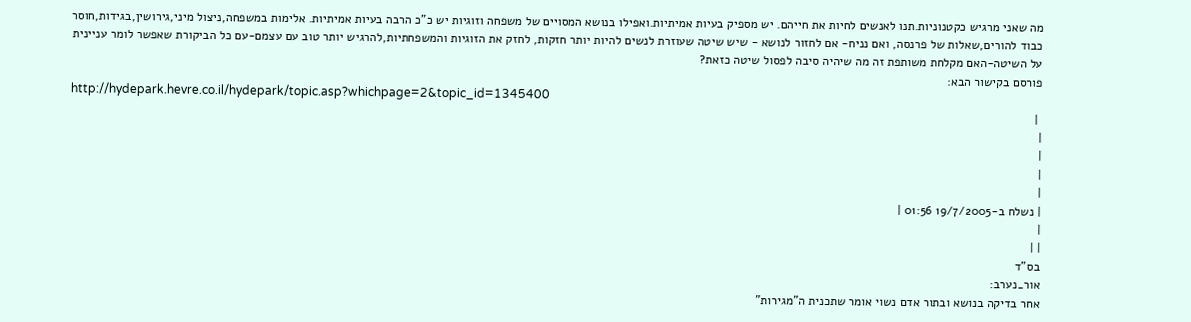מה שאני מרגיש כקטנוניות.תנו לאנשים לחיות את חייהם. יש מספיק בעיות אמיתיות.ואפילו בנושא המסויים של משפחה וזוגיות יש כ"כ הרבה בעיות אמיתיות. אלימות במשפחה,ניצול מיני,גירושין,בגידות,חוסר כבוד להורים,שאלות של פרנסה, ואם נניח- אם לחזור לנושא - שיש שיטה שעוזרת לנשים להיות יותר חזקות, לחזק את הזוגיות והמשפחתיות,להרגיש יותר טוב עם עצמם-עם כל הביקורת שאפשר לומר עניינית על השיטה-האם מקלחת משותפת זה מה שיהיה סיבה לפסול שיטה כזאת?
פורסם בקישור הבא:
http://hydepark.hevre.co.il/hydepark/topic.asp?whichpage=2&topic_id=1345400
 |
|
|
|
|
| נשלח ב-19/7/2005 01:56 |
|
| |
בס"ד
אור_נערב:
אחר בדיקה בנושא ובתור אדם נשוי אומר שתכנית ה"מגירות"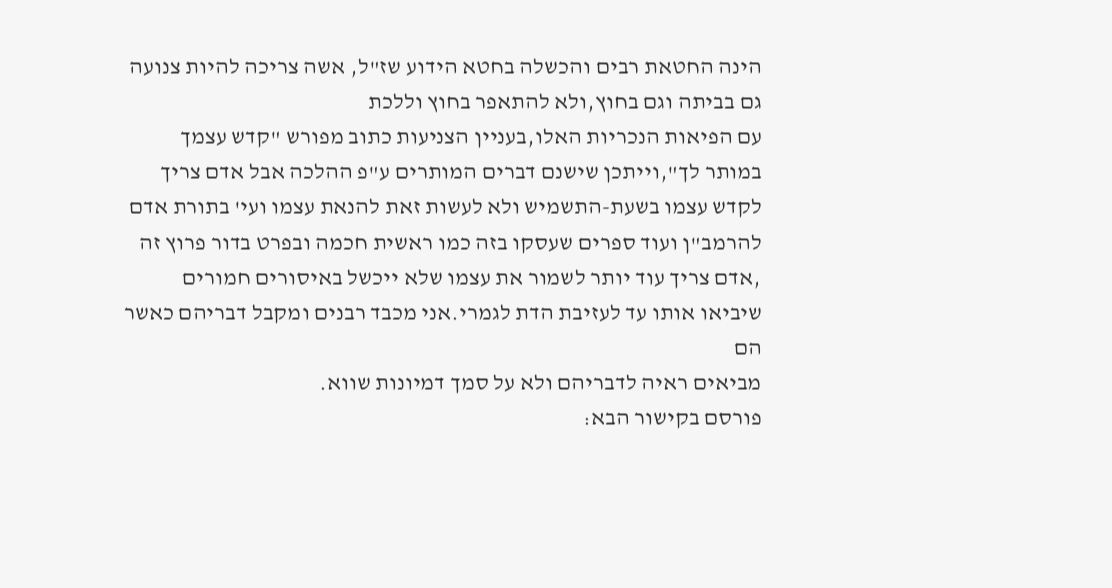הינה החטאת רבים והכשלה בחטא הידוע שז"ל, אשה צריכה להיות צנועה גם בביתה וגם בחוץ,ולא להתאפר בחוץ וללכת
עם הפיאות הנכריות האלו,בעניין הצניעות כתוב מפורש "קדש עצמך במותר לך",וייתכן שישנם דברים המותרים ע"פ ההלכה אבל אדם צריך לקדש עצמו בשעת-התשמיש ולא לעשות זאת להנאת עצמו ועי' בתורת אדם להרמב"ן ועוד ספרים שעסקו בזה כמו ראשית חכמה ובפרט בדור פרוץ זה ,אדם צריך עוד יותר לשמור את עצמו שלא ייכשל באיסורים חמורים שיביאו אותו עד לעזיבת הדת לגמרי.אני מכבד רבנים ומקבל דבריהם כאשר הם
מביאים ראיה לדבריהם ולא על סמך דמיונות שווא.
פורסם בקישור הבא: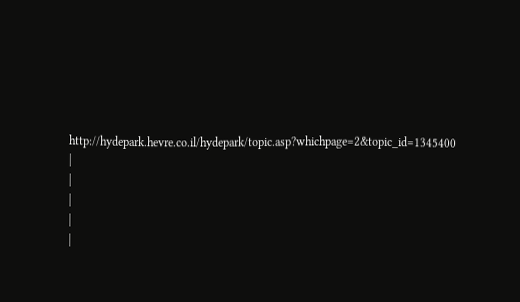http://hydepark.hevre.co.il/hydepark/topic.asp?whichpage=2&topic_id=1345400
|
|
|
|
|